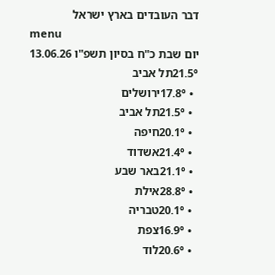דבר העובדים בארץ ישראל
menu
יום שבת כ"ח בסיון תשפ"ו 13.06.26
21.5°תל אביב
  • 17.8°ירושלים
  • 21.5°תל אביב
  • 20.1°חיפה
  • 21.4°אשדוד
  • 21.1°באר שבע
  • 28.8°אילת
  • 20.1°טבריה
  • 16.9°צפת
  • 20.6°לוד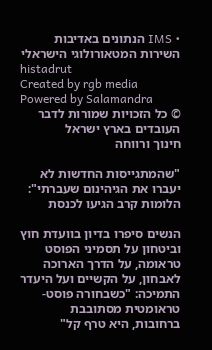• IMS הנתונים באדיבות השירות המטאורולוגי הישראלי
histadrut
Created by rgb media Powered by Salamandra
© כל הזכויות שמורות לדבר העובדים בארץ ישראל
חינוך ורווחה

"שהמתגייסות החדשות לא יעברו את הגיהינום שעברתי": הלומות קרב הגיעו לכנסת

הנשים סיפרו בדיון בוועדת חוץ וביטחון על תסמיני הפוסט טראומה, על הדרך הארוכה לאבחון, על הקשיים ועל היעדר התמיכה: "כשבחורה פוסט-טראומטית מסתובבת ברחובות, היא טרף קל"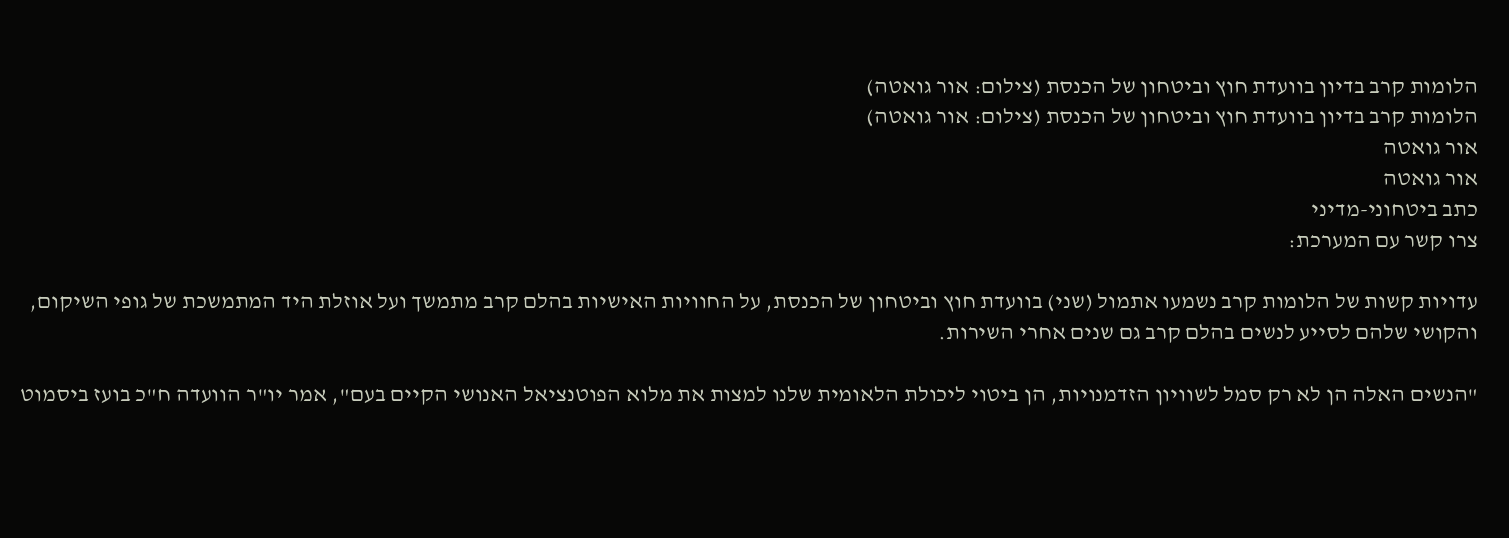הלומות קרב בדיון בוועדת חוץ וביטחון של הכנסת (צילום: אור גואטה)
הלומות קרב בדיון בוועדת חוץ וביטחון של הכנסת (צילום: אור גואטה)
אור גואטה
אור גואטה
כתב ביטחוני-מדיני
צרו קשר עם המערכת:

עדויות קשות של הלומות קרב נשמעו אתמול (שני) בוועדת חוץ וביטחון של הכנסת, על החוויות האישיות בהלם קרב מתמשך ועל אוזלת היד המתמשכת של גופי השיקום, והקושי שלהם לסייע לנשים בהלם קרב גם שנים אחרי השירות.

"הנשים האלה הן לא רק סמל לשוויון הזדמנויות, הן ביטוי ליכולת הלאומית שלנו למצות את מלוא הפוטנציאל האנושי הקיים בעם", אמר יו"ר הוועדה ח"כ בועז ביסמוט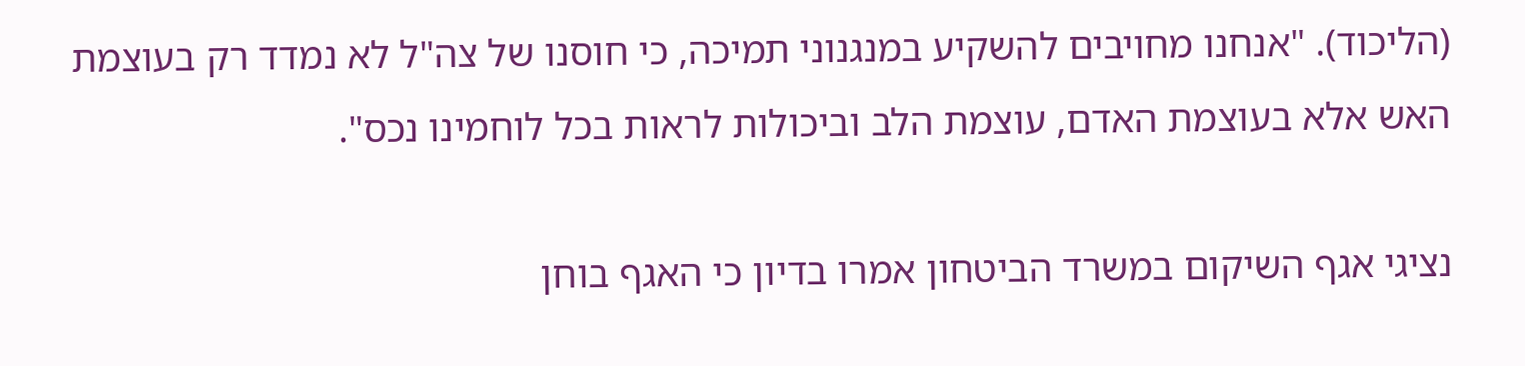(הליכוד). "אנחנו מחויבים להשקיע במנגנוני תמיכה, כי חוסנו של צה"ל לא נמדד רק בעוצמת האש אלא בעוצמת האדם, עוצמת הלב וביכולות לראות בכל לוחמינו נכס".

נציגי אגף השיקום במשרד הביטחון אמרו בדיון כי האגף בוחן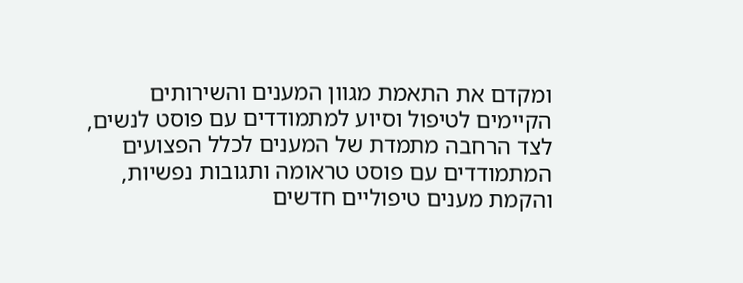ומקדם את התאמת מגוון המענים והשירותים הקיימים לטיפול וסיוע למתמודדים עם פוסט לנשים, לצד הרחבה מתמדת של המענים לכלל הפצועים המתמודדים עם פוסט טראומה ותגובות נפשיות, והקמת מענים טיפוליים חדשים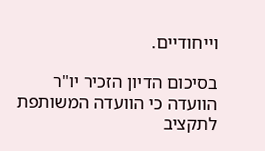וייחודיים.

בסיכום הדיון הזכיר יו"ר הוועדה כי הוועדה המשותפת לתקציב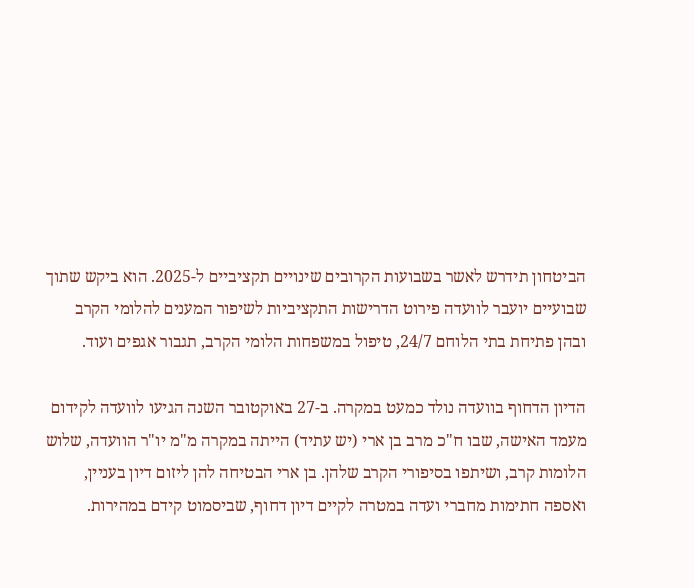הביטחון תידרש לאשר בשבועות הקרובים שינויים תקציביים ל-2025. הוא ביקש שתוך שבועיים יועבר לוועדה פירוט הדרישות התקציביות לשיפור המענים להלומי הקרב ובהן פתיחת בתי הלוחם 24/7, טיפול במשפחות הלומי הקרב, תגבור אגפים ועוד.

הדיון הדחוף בוועדה נולד כמעט במקרה. ב-27 באוקטובר השנה הגיעו לוועדה לקידום מעמד האישה, שבו ח"כ מרב בן ארי (יש עתיד) הייתה במקרה מ"מ יו"ר הוועדה, שלוש הלומות קרב, ושיתפו בסיפורי הקרב שלהן. בן ארי הבטיחה להן ליזום דיון בעניין, ואספה חתימות מחברי ועדה במטרה לקיים דיון דחוף, שביסמוט קידם במהירות.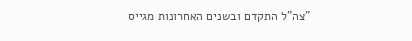"צה"ל התקדם ובשנים האחרונות מגייס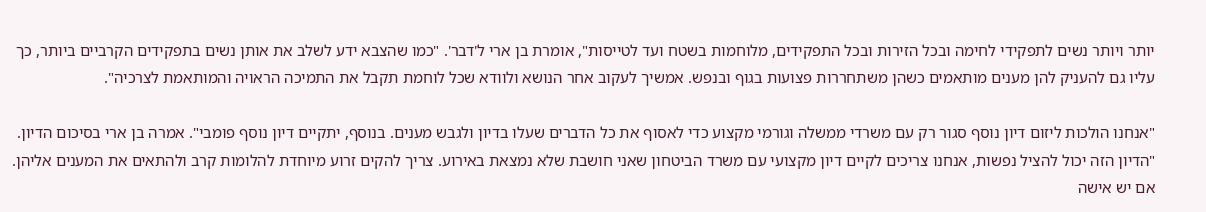יותר ויותר נשים לתפקידי לחימה ובכל הזירות ובכל התפקידים, מלוחמות בשטח ועד לטייסות", אומרת בן ארי ל'דבר'. "כמו שהצבא ידע לשלב את אותן נשים בתפקידים הקרביים ביותר, כך עליו גם להעניק להן מענים מותאמים כשהן משתחררות פצועות בגוף ובנפש. אמשיך לעקוב אחר הנושא ולוודא שכל לוחמת תקבל את התמיכה הראויה והמותאמת לצרכיה".

"אנחנו הולכות ליזום דיון נוסף סגור רק עם משרדי ממשלה וגורמי מקצוע כדי לאסוף את כל הדברים שעלו בדיון ולגבש מענים. בנוסף, יתקיים דיון נוסף פומבי". אמרה בן ארי בסיכום הדיון. "הדיון הזה יכול להציל נפשות, אנחנו צריכים לקיים דיון מקצועי עם משרד הביטחון שאני חושבת שלא נמצאת באירוע. צריך להקים זרוע מיוחדת להלומות קרב ולהתאים את המענים אליהן. אם יש אישה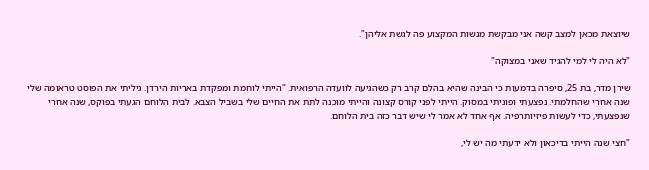שיוצאת מכאן למצב קשה אני מבקשת מנשות המקצוע פה לגשת אליהן".

"לא היה לי למי להגיד שאני במצוקה"

שירן מדר, בת 25, סיפרה בדמעות כי הבינה שהיא בהלם קרב רק כשהגיעה לוועדה הרפואית. "הייתי לוחמת ומפקדת באריות הירדן. גיליתי את הפוסט טראומה שלי שנה אחרי שהחלמתי. נפצעתי ופוניתי במסוק. הייתי לפני קורס קצונה והייתי מוכנה לתת את החיים שלי בשביל הצבא. לבית הלוחם הגעתי בפוּקס, שנה אחרי שנפצעתי, כדי לעשות פיזיותרפיה. אף אחד לא אמר לי שיש דבר כזה בית הלוחם.

"חצי שנה הייתי בדיכאון ולא ידעתי מה יש לי,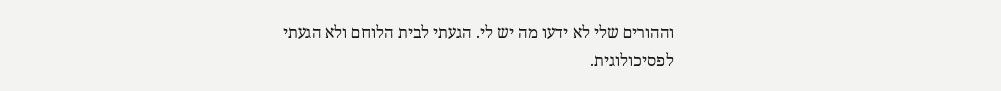וההורים שלי לא ידעו מה יש לי. הגעתי לבית הלוחם ולא הגעתי לפסיכולוגית.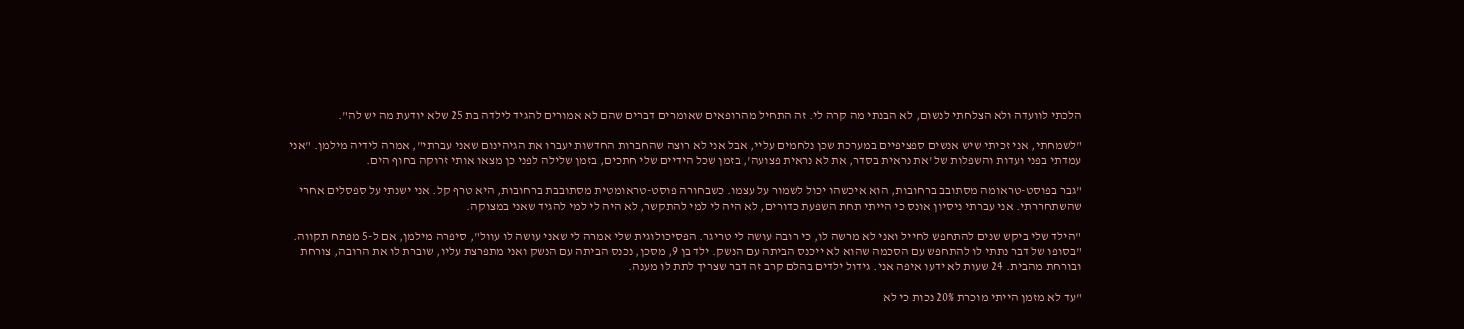הלכתי לוועדה ולא הצלחתי לנשום, לא הבנתי מה קרה לי. זה התחיל מהרופאים שאומרים דברים שהם לא אמורים להגיד לילדה בת 25 שלא יודעת מה יש לה".

"לשמחתי, אני זכיתי שיש אנשים ספציפיים במערכת שכן נלחמים עליי, אבל אני לא רוצה שהחברות החדשות יעברו את הגיהינום שאני עברתי", אמרה לידיה מילמן. "אני עמדתי בפני ועדות והשפלות של 'את נראית בסדר, את לא נראית פצועה', בזמן שכל הידיים שלי חתכים, בזמן שלילה לפני כן מצאו אותי זרוקה בחוף הים.

"גבר בפוסט-טראומה מסתובב ברחובות, הוא איכשהו יכול לשמור על עצמו. כשבחורה פוסט-טראומטית מסתובבת ברחובות, היא טרף קל. אני ישנתי על ספסלים אחרי שהשתחררתי. אני עברתי ניסיון אונס כי הייתי תחת השפעת כדורים, לא היה לי למי להתקשר, לא היה לי למי להגיד שאני במצוקה.

"הילד שלי ביקש שנים להתחפש לחייל ואני לא מרשה לו, כי רובה עושה לי טריגר. הפסיכולוגית שלי אמרה לי שאני עושה לו עוול", סיפרה מילמן, אם ל-5 מפתח תקווה. "בסופו של דבר נתתי לו להתחפש עם הסכמה שהוא לא ייכנס הביתה עם הנשק. ילד בן 9, מסכן, נכנס הביתה עם הנשק ואני מתפרצת עליו, שוברת לו את הרובה, צורחת ובורחת מהבית. 24 שעות לא ידעו איפה אני. גידול ילדים בהלם קרב זה דבר שצריך לתת לו מענה.

"עד לא מזמן הייתי מוכרת 20% נכות כי לא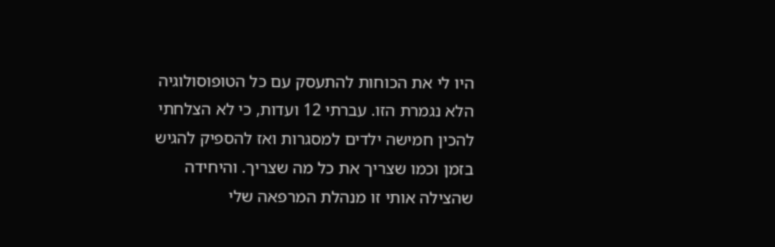היו לי את הכוחות להתעסק עם כל הטופוסולוגיה הלא נגמרת הזו. עברתי 12 ועדות, כי לא הצלחתי להכין חמישה ילדים למסגרות ואז להספיק להגיש בזמן וכמו שצריך את כל מה שצריך. והיחידה שהצילה אותי זו מנהלת המרפאה שלי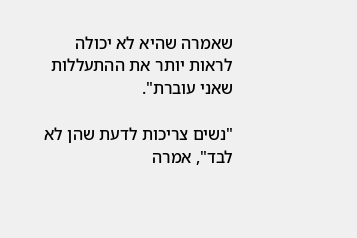שאמרה שהיא לא יכולה לראות יותר את ההתעללות שאני עוברת".

"נשים צריכות לדעת שהן לא לבד", אמרה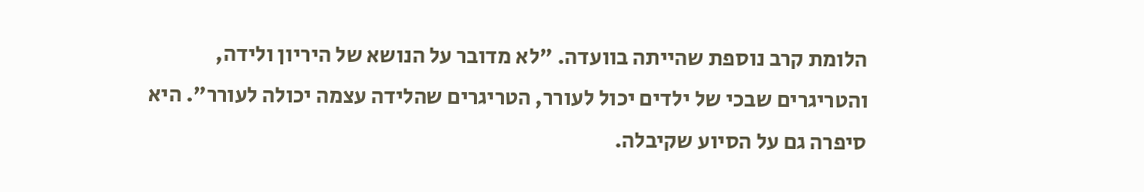הלומת קרב נוספת שהייתה בוועדה. "לא מדובר על הנושא של היריון ולידה, והטריגרים שבכי של ילדים יכול לעורר, הטריגרים שהלידה עצמה יכולה לעורר". היא סיפרה גם על הסיוע שקיבלה.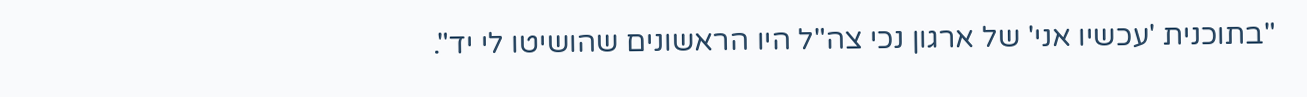"בתוכנית 'עכשיו אני' של ארגון נכי צה"ל היו הראשונים שהושיטו לי יד".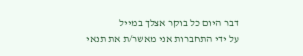דבר היום כל בוקר אצלך במייל
על ידי התחברות אני מאשר/ת את תנאי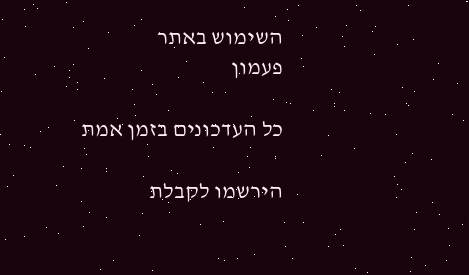השימוש באתר
פעמון

כל העדכונים בזמן אמת

הירשמו לקבלת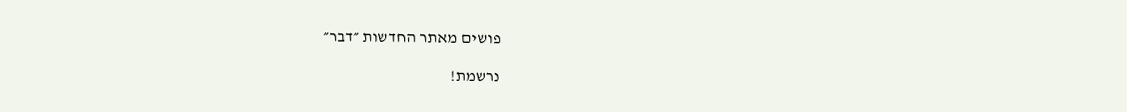פושים מאתר החדשות ״דבר״

נרשמת!